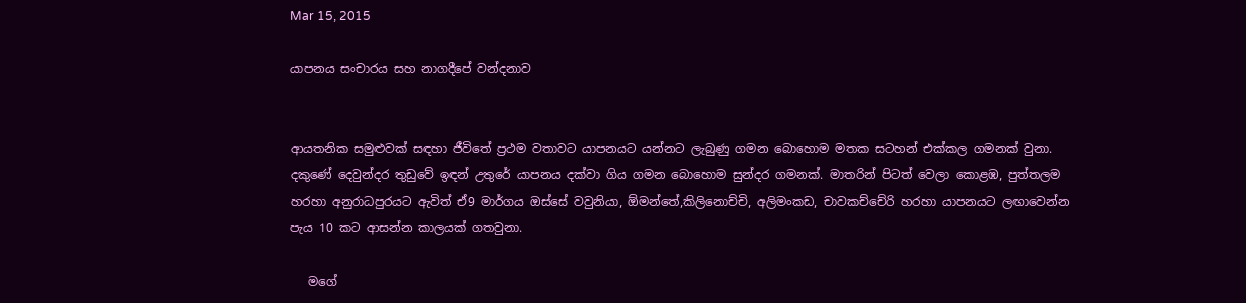Mar 15, 2015

යාපනය සංචාරය සහ නාගදීපේ වන්දනාව


ආයතනික සමුළුවක් සඳහා ජීවිතේ ප්‍රථම වතාවට යාපනයට යන්නට ලැබුණු ගමන බොහොම මතක සටහන් එක්කල ගමනක් වුනා. දකුණේ දෙවුන්දර තුඩුවේ ඉඳන් උතුරේ යාපනය දක්වා ගිය ගමන බොහොම සුන්දර ගමනක්. මාතරින් පිටත් වෙලා කොළඹ, පුත්තලම හරහා අනුරාධපුරයට ඇවිත් ඒ9 මාර්ගය ඔස්සේ වවුනියා, ඕමන්තේ,කිලිනොච්චි, අලිමංකඩ, චාවකච්චේරි හරහා යාපනයට ලඟාවෙන්න පැය 10 කට ආසන්න කාලයක් ගතවුනා.

   මගේ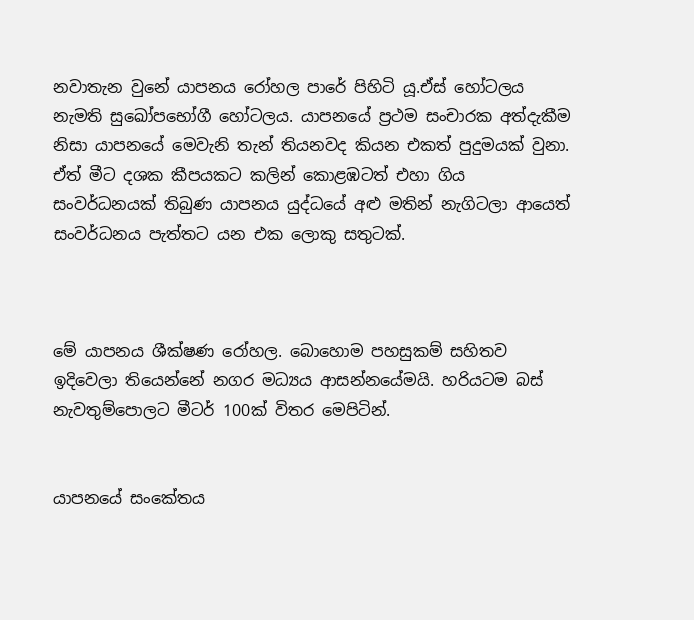නවාතැන වුනේ යාපනය රෝහල පාරේ පිහිටි යූ.ඒස් හෝටලය නැමති සුඛෝපභෝගී හෝටලය. යාපනයේ ප්‍රථම සංචාරක අත්දැකීම නිසා යාපනයේ මෙවැනි තැන් තියනවද කියන එකත් පුදුමයක් වුනා. ඒත් මීට දශක කීපයකට කලින් කොළඹටත් එහා ගිය සංවර්ධනයක් තිබුණ යාපනය යුද්ධයේ අළු මතින් නැගිටලා ආයෙත් සංවර්ධනය පැත්තට යන එක ලොකු සතුටක්.



මේ යාපනය ශීක්ෂණ රෝහල. බොහොම පහසුකම් සහිතව ඉදිවෙලා තියෙන්නේ නගර මධ්‍යය ආසන්නයේමයි. හරියටම බස් නැවතුම්පොලට මීටර් 100ක් විතර මෙපිටින්.


යාපනයේ සංකේතය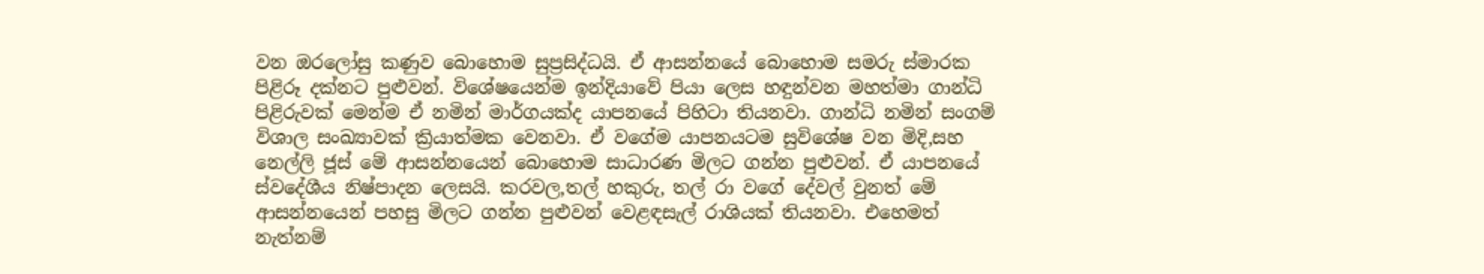වන ඔරලෝසු කණුව බොහොම සුප්‍රසිද්ධයි. ඒ ආසන්නයේ බොහොම සමරු ස්මාරක පිළිරූ දක්නට පුළුවන්. විශේෂයෙන්ම ඉන්දියාවේ පියා ලෙස හඳුන්වන මහත්මා ගාන්ධි පිළිරුවක් මෙන්ම ඒ නමින් මාර්ගයක්ද යාපනයේ පිහිටා තියනවා. ගාන්ධි නමින් සංගම් විශාල සංඛ්‍යාවක් ක්‍රියාත්මක වෙනවා. ඒ වගේම යාපනයටම සුවිශේෂ වන මිදි,සහ නෙල්ලි ජූස් මේ ආසන්නයෙන් බොහොම සාධාරණ මිලට ගන්න පුළුවන්. ඒ යාපනයේ ස්වදේශීය නිෂ්පාදන ලෙසයි. කරවල,තල් හකුරු, තල් රා වගේ දේවල් වුනත් මේ ආසන්නයෙන් පහසු මිලට ගන්න පුළුවන් වෙළඳසැල් රාශියක් තියනවා. එහෙමත් නැත්නම්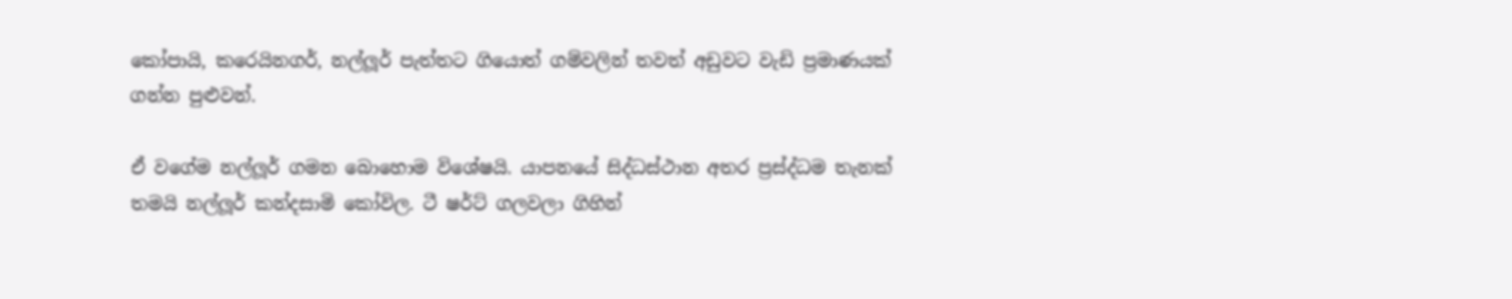කෝපායි, කරෙයිනගර්, නල්ලූර් පැත්තට ගියොත් ගම්වලින් තවත් අඩුවට වැඩි ප්‍රමාණයක් ගන්න පුළුවන්.

ඒ වගේම නල්ලූර් ගමන බොහොම විශේෂයි. යාපනයේ සිද්ධස්ථාන අතර ප්‍රස්ද්ධම තැනක් තමයි නල්ලූර් කන්දසාමි කෝවිල. ටී ෂර්ට් ගලවලා ගිහින්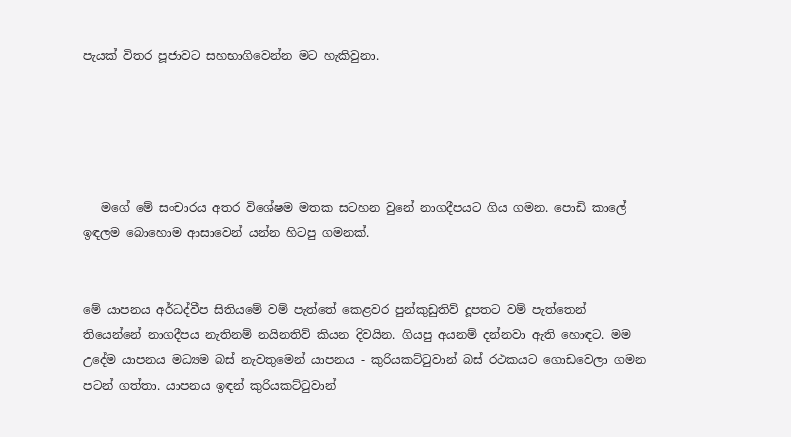පැයක් විතර පූජාවට සහභාගිවෙන්න මට හැකිවුනා.





   මගේ මේ සංචාරය අතර විශේෂම මතක සටහන වුනේ නාගදීපයට ගිය ගමන. පොඩි කාලේ ඉඳලම බොහොම ආසාවෙන් යන්න හිටපු ගමනක්.


මේ යාපනය අර්ධද්වීප සිතියමේ වම් පැත්තේ කෙළවර පුන්කුඩුතිව් දූපතට වම් පැත්තෙන් තියෙන්නේ නාගදීපය නැතිනම් නයිනතිව් කියන දිවයින. ගියපු අයනම් දන්නවා ඇති හොඳට. මම උදේම යාපනය මධ්‍යම බස් නැවතුමෙන් යාපනය - කුරියකට්ටුවාන් බස් රථකයට ගොඩවෙලා ගමන පටන් ගත්තා. යාපනය ඉඳන් කුරියකට්ටුවාන්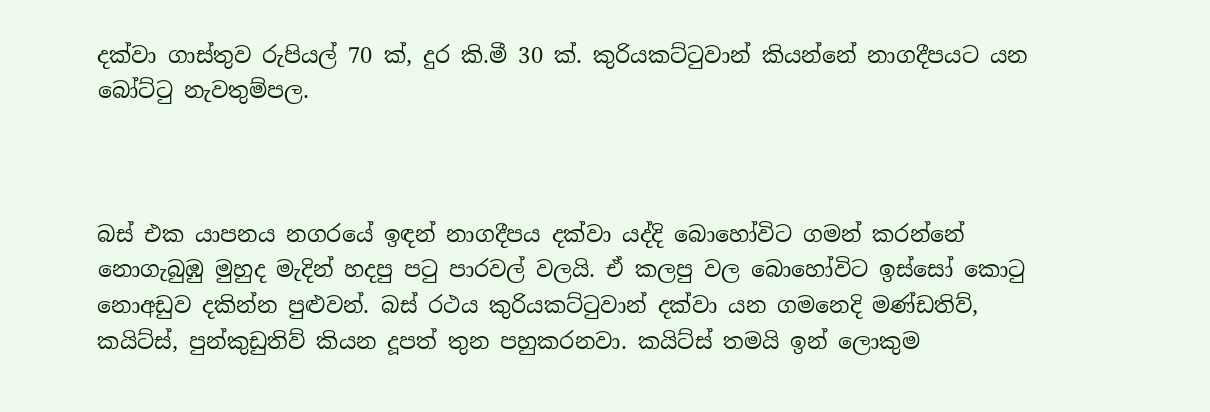දක්වා ගාස්තුව රුපියල් 70 ක්, දුර කි.මී 30 ක්. කුරියකට්ටුවාන් කියන්නේ නාගදීපයට යන බෝට්ටු නැවතුම්පල.



බස් එක යාපනය නගරයේ ඉඳන් නාගදීපය දක්වා යද්දි බොහෝවිට ගමන් කරන්නේ නොගැබුඹු මුහුද මැදින් හදපු පටු පාරවල් වලයි. ඒ කලපු වල බොහෝවිට ඉස්සෝ කොටු නොඅඩුව දකින්න පුළුවන්. බස් රථය කුරියකට්ටුවාන් දක්වා යන ගමනෙදි මණ්ඩතිව්, කයිට්ස්, පුන්කුඩුතිව් කියන දූපත් තුන පහුකරනවා. කයිට්ස් තමයි ඉන් ලොකුම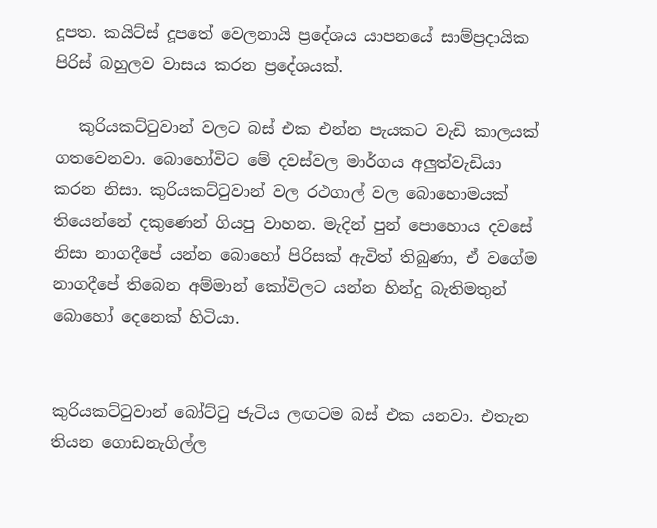දූපත. කයිට්ස් දූපතේ වෙලනායි ප්‍රදේශය යාපනයේ සාම්ප්‍රදායික පිරිස් බහුලව වාසය කරන ප්‍රදේශයක්.

   කුරියකට්ටුවාන් වලට බස් එක එන්න පැයකට වැඩි කාලයක් ගතවෙනවා. බොහෝවිට මේ දවස්වල මාර්ගය අලුත්වැඩියා කරන නිසා. කුරියකට්ටුවාන් වල රථගාල් වල බොහොමයක් තියෙන්නේ දකුණෙන් ගියපු වාහන. මැදින් පුන් පොහොය දවසේ නිසා නාගදීපේ යන්න බොහෝ පිරිසක් ඇවිත් තිබුණා, ඒ වගේම නාගදීපේ තිබෙන අම්මාන් කෝවිලට යන්න හින්දු බැතිමතුන් බොහෝ දෙනෙක් හිටියා.


කුරියකට්ටුවාන් බෝට්ටු ජැටිය ලඟටම බස් එක යනවා. එතැන තියන ගොඩනැගිල්ල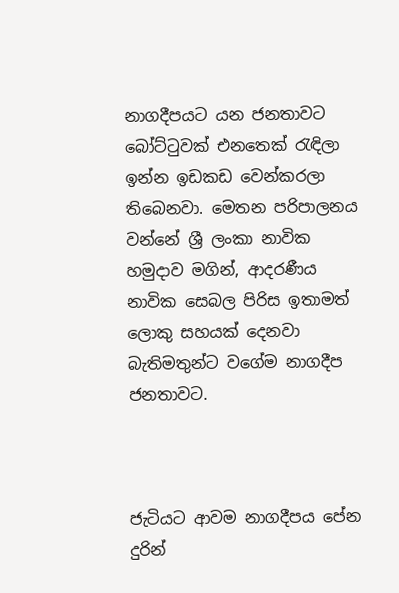නාගදීපයට යන ජනතාවට බෝට්ටුවක් එනතෙක් රැඳිලා ඉන්න ඉඩකඩ වෙන්කරලා තිබෙනවා. මෙතන පරිපාලනය වන්නේ ශ්‍රී ලංකා නාවික හමුදාව මගින්, ආදරණීය නාවික සෙබල පිරිස ඉතාමත් ලොකු සහයක් දෙනවා බැතිමතුන්ට වගේම නාගදීප ජනතාවට.



ජැටියට ආවම නාගදීපය පේන දුරින්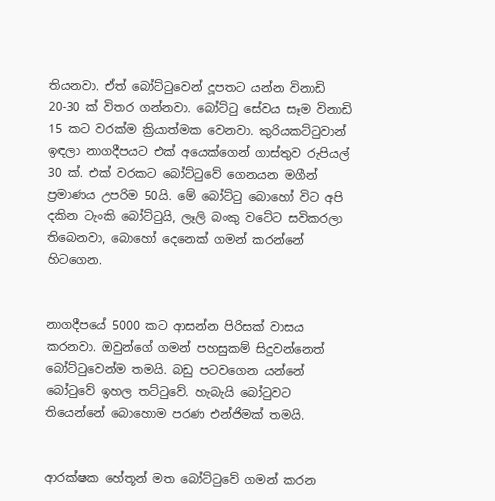තියනවා. ඒත් බෝට්ටුවෙන් දූපතට යන්න විනාඩි 20-30 ක් විතර ගන්නවා. බෝට්ටු සේවය සෑම විනාඩි 15 කට වරක්ම ක්‍රියාත්මක වෙනවා. කුරියකට්ටුවාන් ඉඳලා නාගදීපයට එක් අයෙක්ගෙන් ගාස්තුව රුපියල් 30 ක්. එක් වරකට බෝට්ටුවේ ගෙනයන මගීන් ප්‍රමාණය උපරිම 50යි. මේ බෝට්ටු බොහෝ විට අපි දකින ටැංකි බෝට්ටුයි, ලෑලි බංකු වටේට සවිකරලා තිබෙනවා, බොහෝ දෙනෙක් ගමන් කරන්නේ හිටගෙන.


නාගදීපයේ 5000 කට ආසන්න පිරිසක් වාසය කරනවා. ඔවුන්ගේ ගමන් පහසුකම් සිදුවන්නෙත් බෝට්ටුවෙන්ම තමයි. බඩු පටවගෙන යන්නේ බෝටුවේ ඉහල තට්ටුවේ. හැබැයි බෝටුවට තියෙන්නේ බොහොම පරණ එන්ජිමක් තමයි.


ආරක්ෂක හේතූන් මත බෝට්ටුවේ ගමන් කරන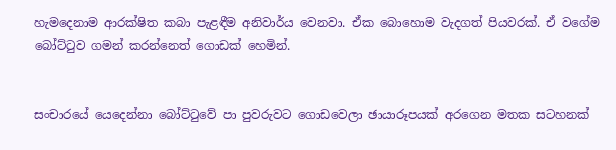හැමදෙනාම ආරක්ෂිත කබා පැළඳීම අනිවාර්ය වෙනවා. ඒක බොහොම වැදගත් පියවරක්. ඒ වගේම බෝට්ටුව ගමන් කරන්නෙත් ගොඩක් හෙමින්.


සංචාරයේ යෙදෙන්නා බෝට්ටුවේ පා පුවරුවට ගොඩවෙලා ඡායාරූපයක් අරගෙන මතක සටහනක්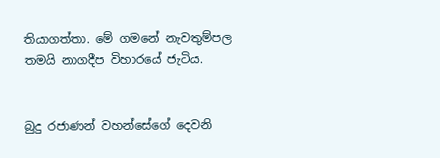තියාගත්තා. මේ ගමනේ නැවතුම්පල තමයි නාගදීප විහාරයේ ජැටිය.


බුදු රජාණන් වහන්සේගේ දෙවනි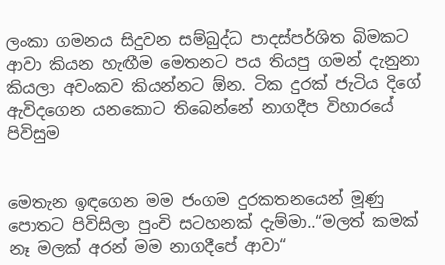ලංකා ගමනය සිදුවන සම්බුද්ධ පාදස්පර්ශිත බිමකට ආවා කියන හැඟීම මෙතනට පය තියපු ගමන් දැනුනා කියලා අවංකව කියන්නට ඕන. ටික දුරක් ජැටිය දිගේ ඇවිදගෙන යනකොට තිබෙන්නේ නාගදීප විහාරයේ පිවිසුම


මෙතැන ඉඳගෙන මම ජංගම දුරකතනයෙන් මූණු පොතට පිවිසිලා පුංචි සටහනක් දැම්මා..“මලත් කමක් නෑ මලක් අරන් මම නාගදීපේ ආවා“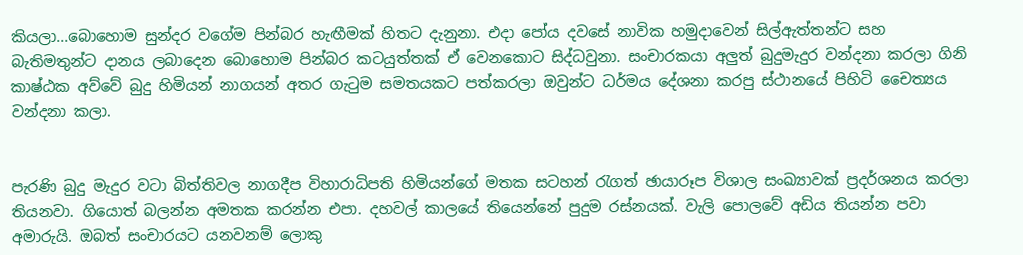කියලා...බොහොම සුන්දර වගේම පින්බර හැඟීමක් හිතට දැනුනා. එදා පෝය දවසේ නාවික හමුදාවෙන් සිල්ඇත්තන්ට සහ බැතිමතුන්ට දානය ලබාදෙන බොහොම පින්බර කටයුත්තක් ඒ වෙනකොට සිද්ධවුනා. සංචාරකයා අලුත් බුදුමැදුර වන්දනා කරලා ගිනි කාෂ්ඨක අව්වේ බුදු හිමියන් නාගයන් අතර ගැටුම සමතයකට පත්කරලා ඔවුන්ට ධර්මය දේශනා කරපු ස්ථානයේ පිහිටි චෛත්‍යය වන්දනා කලා.


පැරණි බුදු මැදුර වටා බිත්තිවල නාගදීප විහාරාධිපති හිමියන්ගේ මතක සටහන් රැගත් ඡායාරූප විශාල සංඛ්‍යාවක් ප්‍රදර්ශනය කරලා තියනවා. ගියොත් බලන්න අමතක කරන්න එපා. දහවල් කාලයේ තියෙන්නේ පුදුම රස්නයක්. වැලි පොලවේ අඩිය තියන්න පවා අමාරුයි. ඔබත් සංචාරයට යනවනම් ලොකු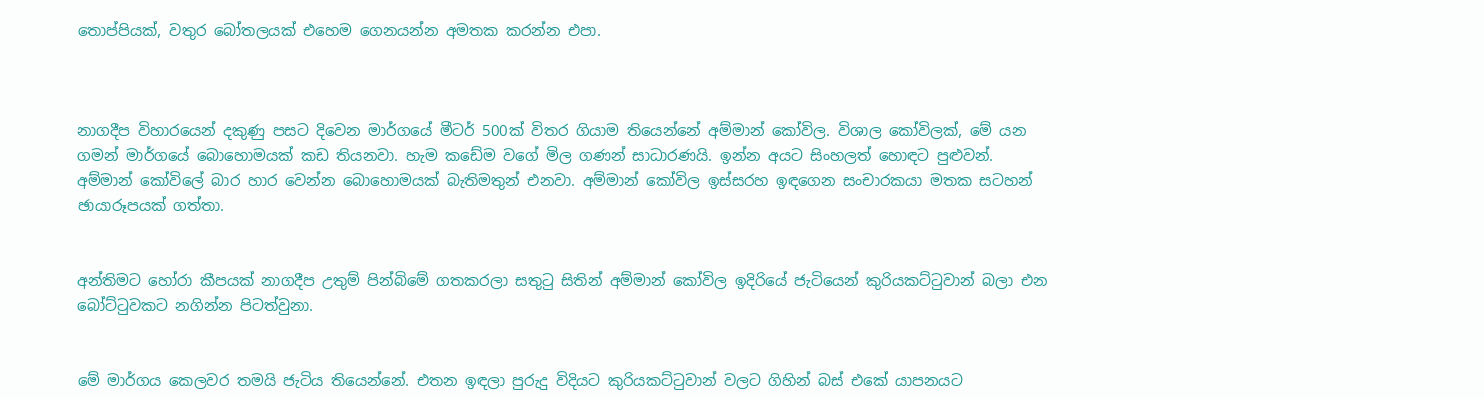තොප්පියක්, වතුර බෝතලයක් එහෙම ගෙනයන්න අමතක කරන්න එපා.



නාගදීප විහාරයෙන් දකුණු පසට දිවෙන මාර්ගයේ මීටර් 500ක් විතර ගියාම තියෙන්නේ අම්මාන් කෝවිල. විශාල කෝවිලක්, මේ යන ගමන් මාර්ගයේ බොහොමයක් කඩ තියනවා. හැම කඩේම වගේ මිල ගණන් සාධාරණයි. ඉන්න අයට සිංහලත් හොඳට පුළුවන්. අම්මාන් කෝවිලේ බාර හාර වෙන්න බොහොමයක් බැතිමතුන් එනවා. අම්මාන් කෝවිල ඉස්සරහ ඉඳගෙන සංචාරකයා මතක සටහන් ඡායාරූපයක් ගත්තා.


අන්තිමට හෝරා කීපයක් නාගදීප උතුම් පින්බිමේ ගතකරලා සතුටු සිතින් අම්මාන් කෝවිල ඉදිරියේ ජැටියෙන් කුරියකට්ටුවාන් බලා එන බෝට්ටුවකට නගින්න පිටත්වුනා.


මේ මාර්ගය කෙලවර තමයි ජැටිය තියෙන්නේ. එතන ඉඳලා පුරුදු විදියට කුරියකට්ටුවාන් වලට ගිහින් බස් එකේ යාපනයට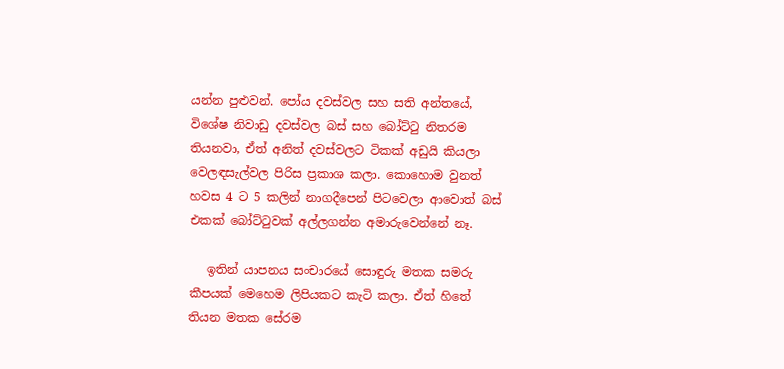යන්න පුළුවන්. පෝය දවස්වල සහ සති අන්තයේ, විශේෂ නිවාඩු දවස්වල බස් සහ බෝට්ටු නිතරම තියනවා, ඒත් අනිත් දවස්වලට ටිකක් අඩුයි කියලා වෙලඳසැල්වල පිරිස ප්‍රකාශ කලා. කොහොම වුනත් හවස 4 ට 5 කලින් නාගදීපෙන් පිටවෙලා ආවොත් බස් එකක් බෝට්ටුවක් අල්ලගන්න අමාරුවෙන්නේ නෑ.

   ඉතින් යාපනය සංචාරයේ සොඳුරු මතක සමරු කීපයක් මෙහෙම ලිපියකට කැටි කලා. ඒත් හිතේ තියන මතක සේරම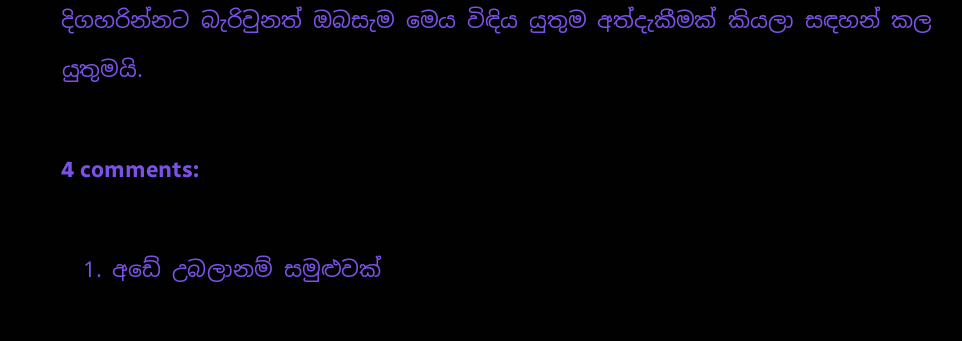දිගහරින්නට බැරිවුනත් ඔබසැම මෙය විඳිය යුතුම අත්දැකීමක් කියලා සඳහන් කල යුතුමයි.

4 comments:

  1. අඩේ උබලානම් සමුළුවක්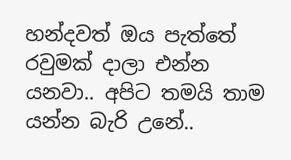හන්දවත් ඔය පැත්තේ රවුමක් දාලා එන්න යනවා.. අපිට තමයි තාම යන්න බැරි උනේ..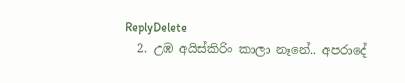ReplyDelete
  2. උඹ අයිස්කිරිං කාලා නෑනේ.. අපරාදේ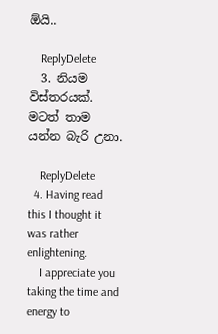ඕයි..

    ReplyDelete
  3. නියම විස්තරයක්. මටත් තාම යන්න බැරි උනා.

    ReplyDelete
  4. Having read this I thought it was rather enlightening.
    I appreciate you taking the time and energy to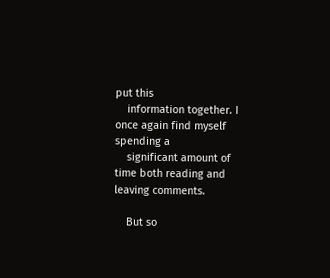put this
    information together. I once again find myself spending a
    significant amount of time both reading and leaving comments.

    But so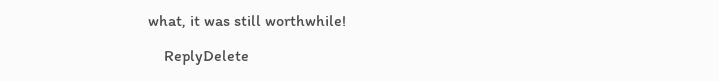what, it was still worthwhile!

    ReplyDelete